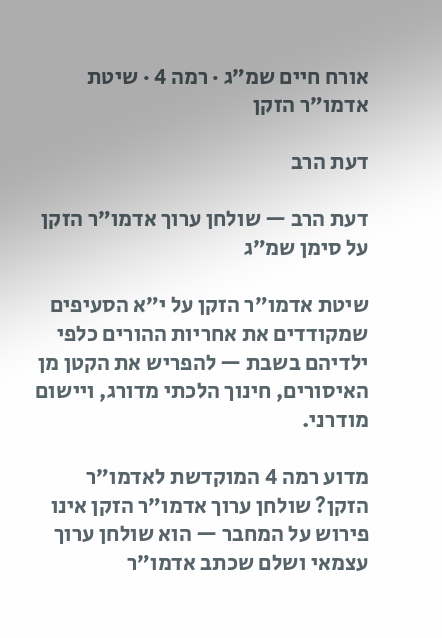אורח חיים שמ״ג · רמה 4 · שיטת אדמו״ר הזקן

דעת הרב

דעת הרב — שולחן ערוך אדמו״ר הזקן על סימן שמ״ג

שיטת אדמו״ר הזקן על י״א הסעיפים שמקודדים את אחריות ההורים כלפי ילדיהם בשבת — להפריש את הקטן מן האיסורים, חינוך הלכתי מדורג, ויישום מודרני.

מדוע רמה 4 המוקדשת לאדמו״ר הזקן? שולחן ערוך אדמו״ר הזקן אינו פירוש על המחבר — הוא שולחן ערוך עצמאי ושלם שכתב אדמו״ר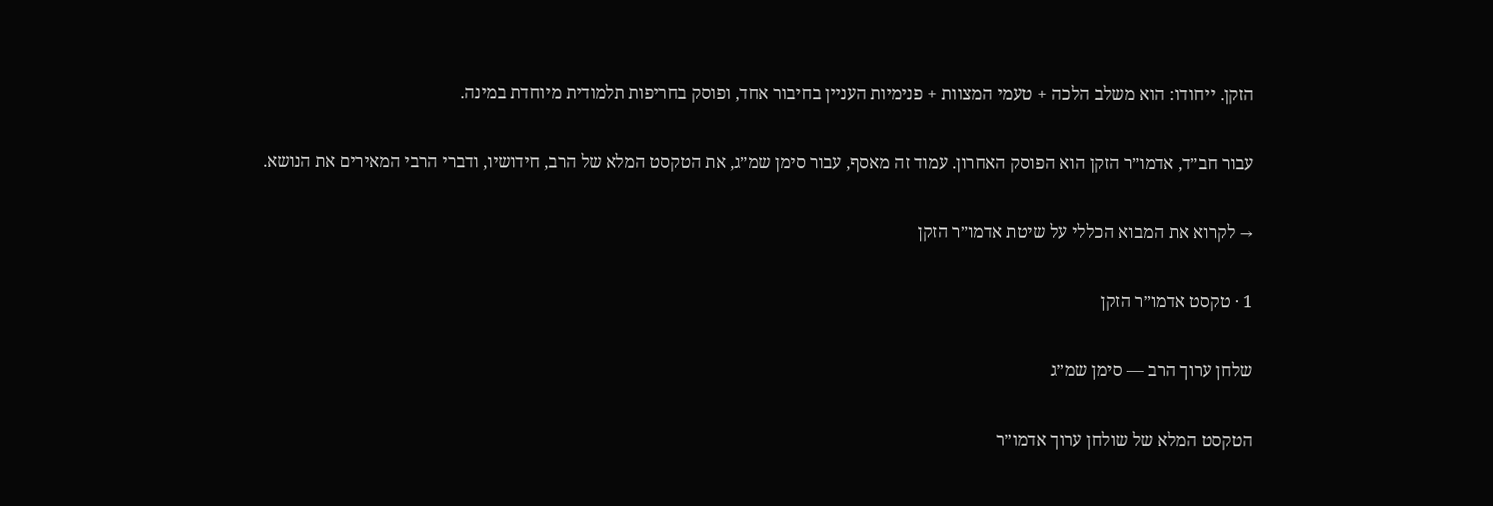הזקן. ייחודו: הוא משלב הלכה + טעמי המצוות + פנימיות העניין בחיבור אחד, ופוסק בחריפות תלמודית מיוחדת במינה.

עבור חב״ד, אדמו״ר הזקן הוא הפוסק האחרון. עמוד זה מאסף, עבור סימן שמ״ג, את הטקסט המלא של הרב, חידושיו, ודברי הרבי המאירים את הנושא.

→ לקרוא את המבוא הכללי על שיטת אדמו״ר הזקן

1 · טקסט אדמו״ר הזקן

שלחן ערוך הרב — סימן שמ״ג

הטקסט המלא של שולחן ערוך אדמו״ר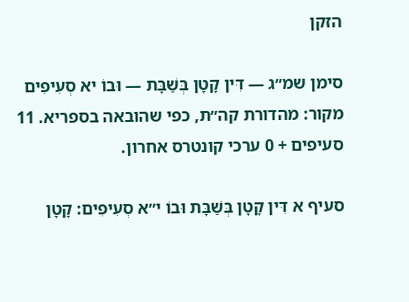הזקן

סימן שמ״ג — דִּין קָטָן בְּשַׁבָּת — וּבוֹ יא סְעִיפִים
מקור: מהדורת קה״ת, כפי שהובאה בספריא. 11 סעיפים + 0 ערכי קונטרס אחרון.

סעיף א דִּין קָטָן בְּשַׁבָּת וּבוֹ י״א סְעִיפִים: קָטָן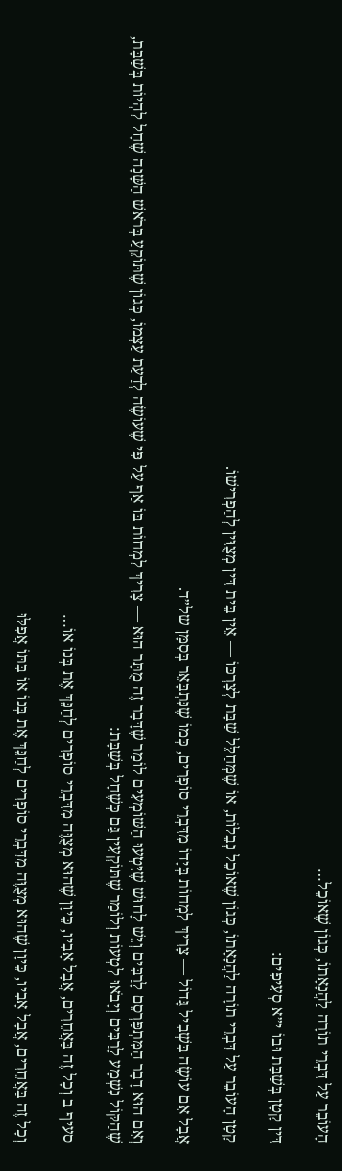הָעוֹבֵר עַל דִּבְרֵי תוֹרָה לַהֲנָאָתוֹ, כְּגוֹן שֶׁאוֹכֵל…

דִּין קָטָן בְּשַׁבָּת וּבוֹ י״א סְעִיפִים:

קָטָן הָעוֹבֵר עַל דִּבְרֵי תוֹרָה לַהֲנָאָתוֹ, כְּגוֹן שֶׁאוֹכֵל נְבֵלוֹת, אוֹ שֶׁמְּחַלֵּל שַׁבָּת לְצָרְכּוֹ — אֵין בֵּית דִּין מְצֻוִּין לְהַפְרִישׁוֹ.

אֲבָל אִם עוֹשֶׂה בִּשְׁבִיל גָּדוֹל — צָרִיךְ לִמְחוֹת בְּיָדוֹ מִדִּבְרֵי סוֹפְרִים, כְּמוֹ שֶׁנִּתְבָּאֵר בְּסִמָּן של״ד.

וְאִם הוּא דָבָר הַמִּתְפַּרְסֵם לָרַבִּים וְיֵשׁ לָחוּשׁ שֶׁיִּטְעוּ הַשּׁוֹמְעִים לוֹמַר שֶׁדָּבָר זֶה מֻתָּר הוּא — צָרִיךְ לִמְחוֹת בּוֹ אַף עַל פִּי שֶׁעוֹשֶׂה לְדַעַת עַצְמוֹ, כְּגוֹן שֶׁתּוֹקֵעַ בְּרֹאשׁ הַשָּׁנָה שֶׁחָל לִהְיוֹת בְּשַׁבָּת, שֶׁהַקּוֹל נִשְׁמָע לָרַבִּים וְיָבֹאוּ לִטְעוֹת וְלוֹמַר שֶׁתּוֹקְעִין גַּם כְּשֶׁחָל בְּשַׁבָּת:

סעיף ב וְכָל זֶה בַּאֲחֵרִים, אֲבָל אָבִיו, כֵּיוָן שֶׁהוּא מְצֻוֶּה מִדִּבְרֵי סוֹפְרִים לְחַנֵּךְ אֶת בְּנוֹ אוֹ…

וְכָל זֶה בַּאֲחֵרִים, אֲבָל אָבִיו, כֵּיוָן שֶׁהוּא מְצֻוֶּה מִדִּבְרֵי סוֹפְרִים לְחַנֵּךְ אֶת בְּנוֹ אוֹ בִּתּוֹ אֲפִלּוּ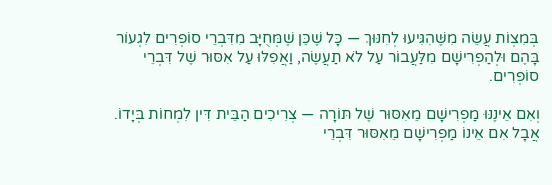בְּמִצְוֹת עֲשֵׂה מִשֶּׁהִגִּיעוּ לְחִנּוּךְ — כָּל שֶׁכֵּן שֶׁמְּחֻיָּב מִדִּבְרֵי סוֹפְרִים לִגְעוֹר בָּהֶם וּלְהַפְרִישָׁם מִלַּעֲבוֹר עַל לֹא תַעֲשֶׂה, וַאֲפִלּוּ עַל אִסּוּר שֶׁל דִּבְרֵי סוֹפְרִים.

וְאִם אֵינֶנּוּ מַפְרִישָׁם מֵאִסּוּר שֶׁל תּוֹרָה — צְרִיכִים הַבֵּית דִּין לִמְחוֹת בְּיָדוֹ. אֲבָל אִם אֵינוֹ מַפְרִישָׁם מֵאִסּוּר דִּבְרֵי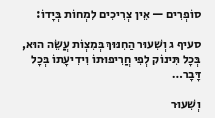סוֹפְרִים — אֵין צְרִיכִים לִמְחוֹת בְּיָדוֹ:

סעיף ג וְשִׁעוּר הַחִנּוּךְ בְּמִצְוֹת עֲשֵׂה הוּא, בְּכָל תִּינוֹק לְפִי חֲרִיפוּתוֹ וִידִיעָתוֹ בְּכָל דָּבָר…

וְשִׁעוּר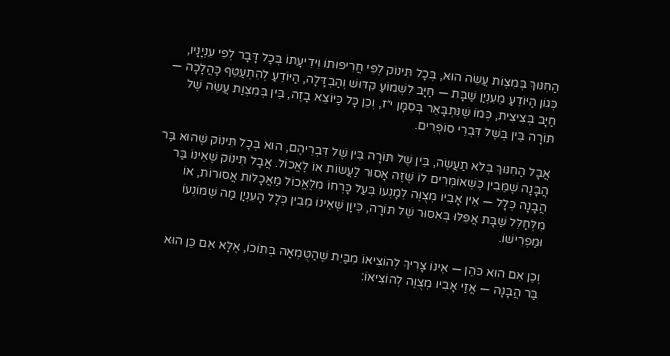הַחִנּוּךְ בְּמִצְוֹת עֲשֵׂה הוּא, בְּכָל תִּינוֹק לְפִי חֲרִיפוּתוֹ וִידִיעָתוֹ בְּכָל דָּבָר לְפִי עִנְיָנָיו, כְּגוֹן הַיּוֹדֵעַ מֵעִנְיַן שַׁבָּת — חַיָּב לִשְׁמוֹעַ קִדּוּשׁ וְהַבְדָּלָה, הַיּוֹדֵעַ לְהִתְעַטֵּף כַּהֲלָכָה — חַיָּב בְּצִיצִית, כְּמוֹ שֶׁנִּתְבָּאֵר בְּסִמָּן י״ז, וְכֵן כָּל כַּיּוֹצֵא בָזֶה, בֵּין בְּמִצְוַת עֲשֵׂה שֶׁל תּוֹרָה בֵּין בְּשֶׁל דִּבְרֵי סוֹפְרִים.

אֲבָל הַחִנּוּךְ בְּלֹא תַעֲשֶׂה, בֵּין שֶׁל תּוֹרָה בֵּין שֶׁל דִּבְרֵיהֶם, הוּא בְּכָל תִּינוֹק שֶׁהוּא בַּר הֲבָנָה שֶׁמֵּבִין כְּשֶׁאוֹמְרִים לוֹ שֶׁזֶּה אָסוּר לַעֲשׂוֹת אוֹ לֶאֱכוֹל. אֲבָל תִּינוֹק שֶׁאֵינוֹ בַּר הֲבָנָה כְּלָל — אֵין אָבִיו מְצֻוֶּה לְמָנְעוֹ בְּעַל כָּרְחוֹ מִלֶּאֱכוֹל מַאֲכָלוֹת אֲסוּרוֹת, אוֹ מִלְּחַלֵּל שַׁבָּת אֲפִלּוּ בְּאִסּוּר שֶׁל תּוֹרָה, כֵּיוָן שֶׁאֵינוֹ מֵבִין כְּלָל הָעִנְיָן מַה שֶּׁמּוֹנְעוֹ וּמַפְרִישׁוֹ.

וְכֵן אִם הוּא כֹּהֵן — אֵינוֹ צָרִיךְ לְהוֹצִיאוֹ מִבַּיִת שֶׁהַטֻּמְאָה בְּתוֹכוֹ, אֶלָּא אִם כֵּן הוּא בַּר הֲבָנָה — אֲזַי אָבִיו מְצֻוֶּה לְהוֹצִיאוֹ: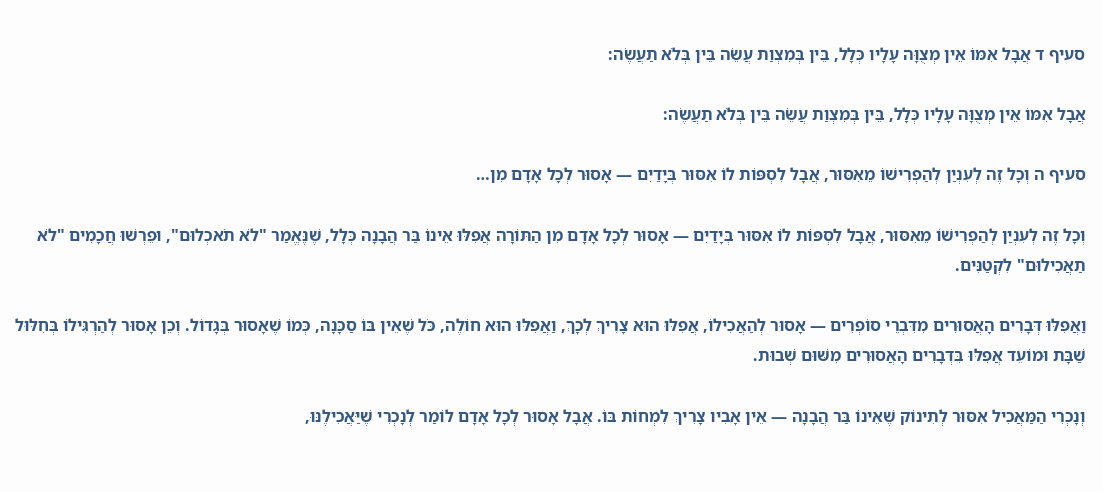סעיף ד אֲבָל אִמּוֹ אֵין מְצֻוָּה עָלָיו כְּלָל, בֵּין בְּמִצְוַת עֲשֵׂה בֵּין בְּלֹא תַעֲשֶׂה:

אֲבָל אִמּוֹ אֵין מְצֻוָּה עָלָיו כְּלָל, בֵּין בְּמִצְוַת עֲשֵׂה בֵּין בְּלֹא תַעֲשֶׂה:

סעיף ה וְכָל זֶה לְעִנְיַן לְהַפְרִישׁוֹ מֵאִסּוּר, אֲבָל לִסְפּוֹת לוֹ אִסּוּר בְּיָדַיִם — אָסוּר לְכָל אָדָם מִן…

וְכָל זֶה לְעִנְיַן לְהַפְרִישׁוֹ מֵאִסּוּר, אֲבָל לִסְפּוֹת לוֹ אִסּוּר בְּיָדַיִם — אָסוּר לְכָל אָדָם מִן הַתּוֹרָה אֲפִלּוּ אֵינוֹ בַּר הֲבָנָה כְּלָל, שֶׁנֶּאֱמַר "לֹא תֹאכְלוּם", וּפֵרְשׁוּ חֲכָמִים "לֹא תַאֲכִילוּם" לִקְטַנִּים.

וַאֲפִלּוּ דְּבָרִים הָאֲסוּרִים מִדִּבְרֵי סוֹפְרִים — אָסוּר לְהַאֲכִילוֹ, אֲפִלּוּ הוּא צָרִיךְ לְכָךְ, וַאֲפִלּוּ הוּא חוֹלֶה, כֹּל שֶׁאֵין בּוֹ סַכָּנָה, כְּמוֹ שֶׁאָסוּר בְּגָדוֹל. וְכֵן אָסוּר לְהַרְגִּילוֹ בְּחִלּוּל שַׁבָּת וּמוֹעֵד אֲפִלּוּ בִּדְבָרִים הָאֲסוּרִים מִשּׁוּם שְׁבוּת.

וְנָכְרִי הַמַּאֲכִיל אִסּוּר לְתִינוֹק שֶׁאֵינוֹ בַּר הֲבָנָה — אֵין אָבִיו צָרִיךְ לִמְחוֹת בּוֹ. אֲבָל אָסוּר לְכָל אָדָם לוֹמַר לְנָכְרִי שֶׁיַּאֲכִילֶנּוּ,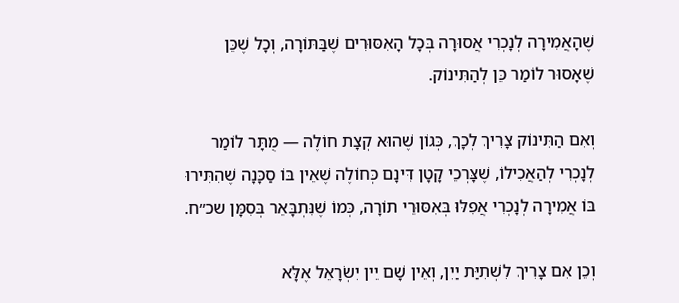שֶׁהָאֲמִירָה לְנָכְרִי אֲסוּרָה בְּכָל הָאִסּוּרִים שֶׁבַּתּוֹרָה, וְכָל שֶׁכֵּן שֶׁאָסוּר לוֹמַר כֵּן לְהַתִּינוֹק.

וְאִם הַתִּינוֹק צָרִיךְ לְכָךְ, כְּגוֹן שֶׁהוּא קְצָת חוֹלֶה — מֻתָּר לוֹמַר לְנָכְרִי לְהַאֲכִילוֹ, שֶׁצָּרְכֵי קָטָן דִּינָם כְּחוֹלֶה שֶׁאֵין בּוֹ סַכָּנָה שֶׁהִתִּירוּ בּוֹ אֲמִירָה לְנָכְרִי אֲפִלּוּ בְּאִסּוּרֵי תוֹרָה, כְּמוֹ שֶׁנִּתְבָּאֵר בְּסִמָּן שכ״ח.

וְכֵן אִם צָרִיךְ לִשְׁתִיַּת יַיִן, וְאֵין שָׁם יֵין יִשְׂרָאֵל אֶלָּא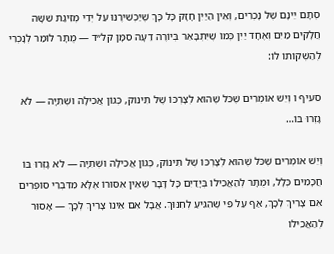סְתָם יֵינָם שֶׁל נָכְרִים, וְאֵין הַיַּיִן חָזָק כָּל כָּךְ שֶׁיַּכְשִׁירֶנּוּ עַל יְדֵי מְזִיגַת שִׁשָּׁה חֲלָקִים מַיִם וְאֶחָד יַיִן כְּמוֹ שֶׁיִּתְבָּאֵר בְּיוֹרֶה דֵעָה סִמָּן קל״ד — מֻתָּר לוֹמַר לְנָכְרִי לְהַשְׁקוֹתוֹ לוֹ:

סעיף ו וְיֵשׁ אוֹמְרִים שֶׁכֹּל שֶׁהוּא לְצָרְכּוֹ שֶׁל תִּינוֹק, כְּגוֹן אֲכִילָה וּשְׁתִיָּה — לֹא גָזְרוּ בּוֹ…

וְיֵשׁ אוֹמְרִים שֶׁכֹּל שֶׁהוּא לְצָרְכּוֹ שֶׁל תִּינוֹק, כְּגוֹן אֲכִילָה וּשְׁתִיָּה — לֹא גָזְרוּ בּוֹ חֲכָמִים כְּלָל, וּמֻתָּר לְהַאֲכִילוֹ בְּיָדַיִם כָּל דָּבָר שֶׁאֵין אִסּוּרוֹ אֶלָּא מִדִּבְרֵי סוֹפְרִים אִם צָרִיךְ לְכָךְ, אַף עַל פִּי שֶׁהִגִּיעַ לְחִנּוּךְ. אֲבָל אִם אֵינוֹ צָרִיךְ לְכָךְ — אָסוּר לְהַאֲכִילוֹ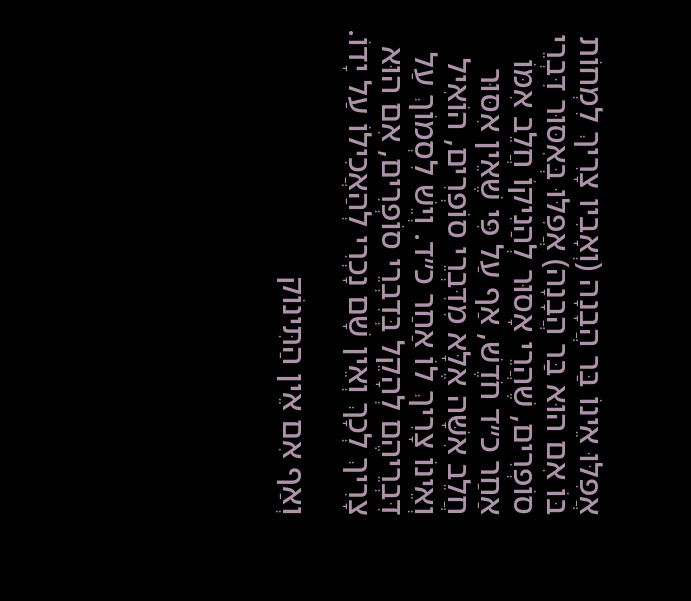אֲפִלּוּ אֵינוֹ בַּר הֲבָנָה (וְאָבִיו צָרִיךְ לִמְחוֹת בּוֹ אִם הוּא בַּר הֲבָנָה) אֲפִלּוּ בְּאִסּוּר דִּבְרֵי סוֹפְרִים, שֶׁהֲרֵי אָסוּר לְהַנִיקוֹ חֲלֵב אִמּוֹ אַחַר כ״ד חֹדֶשׁ, אַף עַל פִּי שֶׁאֵין אִסּוּר חֲלֵב אִשָּׁה אֶלָּא מִדִּבְרֵי סוֹפְרִים, הוֹאִיל וְאֵינוֹ צָרִיךְ לוֹ אַחַר כ״ד. וְיֵשׁ לִסְמוֹךְ עַל דִּבְרֵיהֶם לְהָקֵל בְּדִבְרֵי סוֹפְרִים, אִם הוּא צָרִיךְ לְכָךְ וְאֵין שָׁם נָכְרִי לְהַאֲכִילוֹ עַל יָדוֹ.

וְאַף אִם אֵין הַתִּינוֹק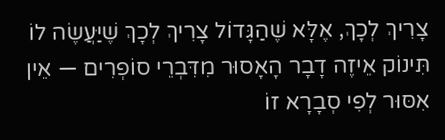צָרִיךְ לְכָךְ, אֶלָּא שֶׁהַגָּדוֹל צָרִיךְ לְכָךְ שֶׁיַּעֲשֶׂה לוֹ תִּינוֹק אֵיזֶה דָבָר הָאָסוּר מִדִּבְרֵי סוֹפְרִים — אֵין אִסּוּר לְפִי סְבָרָא זוֹ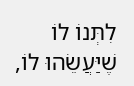לִתְּנוֹ לוֹ שֶׁיַּעֲשֵׂהוּ לוֹ,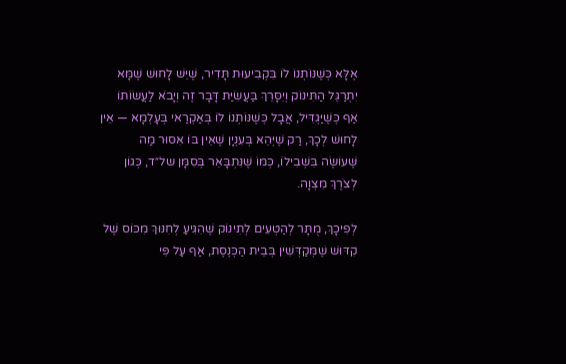אֶלָּא כְּשֶׁנּוֹתְנוֹ לוֹ בִּקְבִיעוּת תָּדִיר, שֶׁיֵּשׁ לָחוּשׁ שֶׁמָּא יִתְרַגֵּל הַתִּינוֹק וְיִסָּרֵךְ בַּעֲשִׂיַּת דָּבָר זֶה וְיָבֹא לַעֲשׂוֹתוֹ אַף כְּשֶׁיַּגְדִּיל, אֲבָל כְּשֶׁנּוֹתְנוֹ לוֹ בְּאַקְרַאי בְּעָלְמָא — אֵין לָחוּשׁ לְכָךְ, רַק שֶׁיְּהֵא בְּעִנְיָן שֶׁאֵין בּוֹ אִסּוּר מַה שֶּׁעוֹשֶׂה בִּשְׁבִילוֹ, כְּמוֹ שֶׁנִּתְבָּאֵר בְּסִמָּן של״ד, כְּגוֹן לְצֹרֶךְ מִצְוָה.

לְפִיכָךְ, מֻתָּר לְהַטְעִים לְתִינוֹק שֶׁהִגִּיעַ לְחִנּוּךְ מִכּוֹס שֶׁל קִדּוּשׁ שֶׁמְּקַדְּשִׁין בְּבֵית הַכְּנֶסֶת, אַף עַל פִּי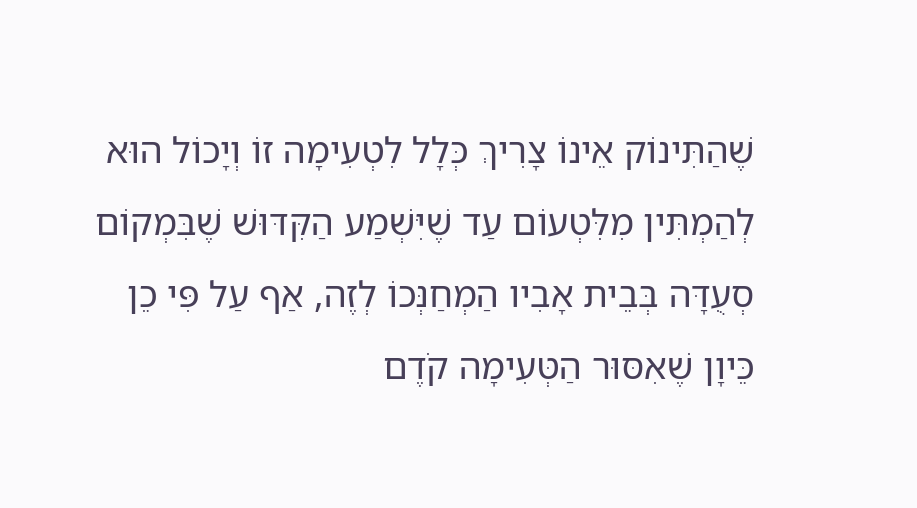שֶׁהַתִּינוֹק אֵינוֹ צָרִיךְ כְּלָל לִטְעִימָה זוֹ וְיָכוֹל הוּא לְהַמְתִּין מִלִּטְעוֹם עַד שֶׁיִּשְׁמַע הַקִּדּוּשׁ שֶׁבִּמְקוֹם סְעֻדָּה בְּבֵית אָבִיו הַמְחַנְּכוֹ לְזֶה, אַף עַל פִּי כֵן כֵּיוָן שֶׁאִסּוּר הַטְּעִימָה קֹדֶם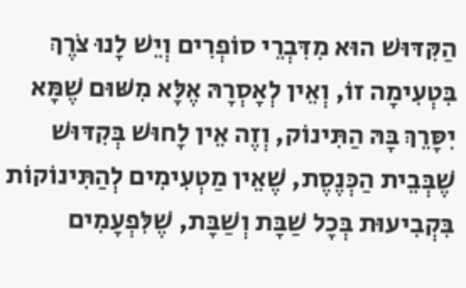הַקִּדּוּשׁ הוּא מִדִּבְרֵי סוֹפְרִים וְיֵשׁ לָנוּ צֹרֶךְ בִּטְעִימָה זוֹ, וְאֵין לְאָסְרָהּ אֶלָּא מִשּׁוּם שֶׁמָּא יִסָּרֵךְ בָּהּ הַתִּינוֹק, וְזֶה אֵין לָחוּשׁ בְּקִדּוּשׁ שֶׁבְּבֵית הַכְּנֶסֶת, שֶׁאֵין מַטְעִימִים לְהַתִּינוֹקוֹת בִּקְבִיעוּת בְּכָל שַׁבָּת וְשַׁבָּת, שֶׁלִּפְעָמִים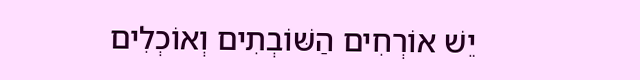יֵשׁ אוֹרְחִים הַשּׁוֹבְתִים וְאוֹכְלִים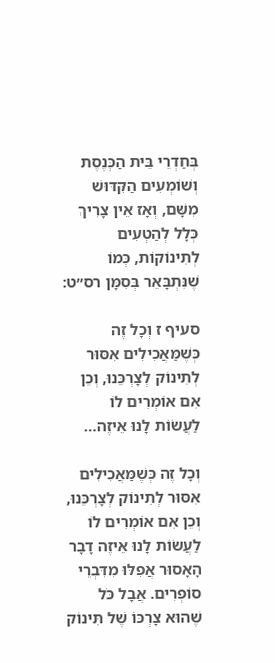בְּחַדְרֵי בֵּית הַכְּנֶסֶת וְשׁוֹמְעִים הַקִּדּוּשׁ מִשָּׁם, וְאָז אֵין צָרִיךְ כְּלָל לְהַטְעִים לְתִינוֹקוֹת, כְּמוֹ שֶׁנִּתְבָּאֵר בְּסִמָּן רס״ט:

סעיף ז וְכָל זֶה כְּשֶׁמַּאֲכִילִים אִסּוּר לְתִינוֹק לְצָרְכֵּנוּ, וְכֵן אִם אוֹמְרִים לוֹ לַעֲשׂוֹת לָנוּ אֵיזֶה…

וְכָל זֶה כְּשֶׁמַּאֲכִילִים אִסּוּר לְתִינוֹק לְצָרְכֵּנוּ, וְכֵן אִם אוֹמְרִים לוֹ לַעֲשׂוֹת לָנוּ אֵיזֶה דָבָר הָאָסוּר אֲפִלּוּ מִדִּבְרֵי סוֹפְרִים. אֲבָל כֹּל שֶׁהוּא צָרְכּוֹ שֶׁל תִּינוֹק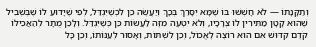וְתַקָּנָתוֹ — לֹא חָשְׁשׁוּ בּוֹ שֶׁמָּא יִסָּרֵךְ בְּכָךְ וְיַעֲשֶׂה כֵּן לִכְשֶׁיִּגְדַּל, לְפִי שֶׁיָּדוּעַ לוֹ שֶׁבְּשְׁבִיל שֶׁהוּא קָטָן מַתִּירִין לוֹ צְרָכָיו, וְלֹא יִטְעֶה מִזֶּה לַעֲשׂוֹת כֵּן כְּשֶׁיִּגְדַּל. וְלָכֵן מֻתָּר לְהַאֲכִילוֹ קֹדֶם קִדּוּשׁ אִם הוּא רוֹצֶה לֶאֱכוֹל, וְכֵן לִשְׁתּוֹת, וְאָסוּר לְעַנּוֹתוֹ, וְכֵן כָּל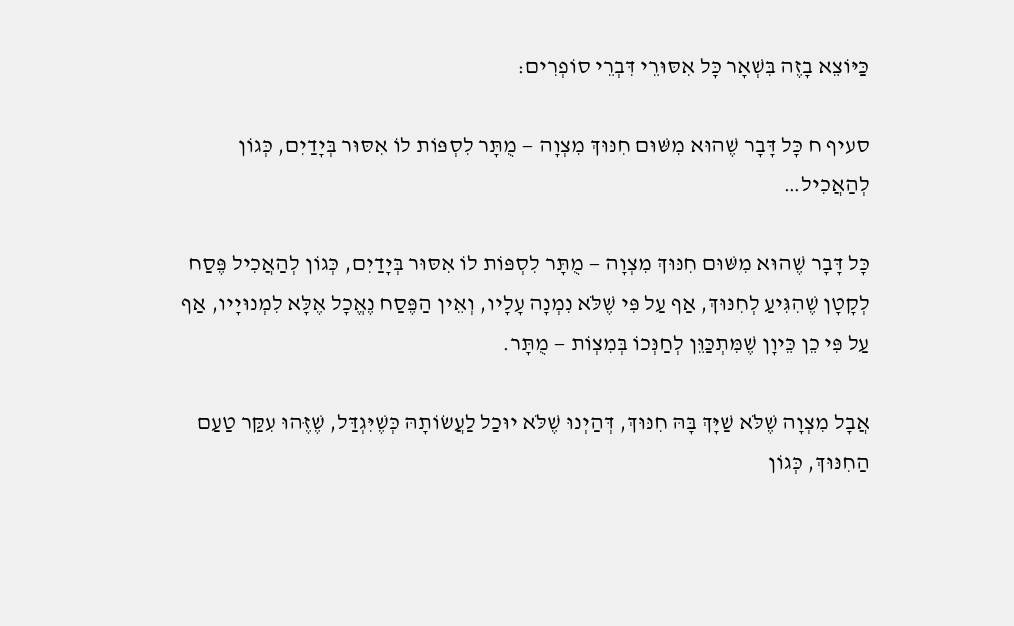כַּיּוֹצֵא בָזֶה בִּשְׁאָר כָּל אִסּוּרֵי דִּבְרֵי סוֹפְרִים:

סעיף ח כָּל דָּבָר שֶׁהוּא מִשּׁוּם חִנּוּךְ מִצְוָה — מֻתָּר לִסְפּוֹת לוֹ אִסּוּר בְּיָדַיִם, כְּגוֹן לְהַאֲכִיל…

כָּל דָּבָר שֶׁהוּא מִשּׁוּם חִנּוּךְ מִצְוָה — מֻתָּר לִסְפּוֹת לוֹ אִסּוּר בְּיָדַיִם, כְּגוֹן לְהַאֲכִיל פֶּסַח לְקָטָן שֶׁהִגִּיעַ לְחִנּוּךְ, אַף עַל פִּי שֶׁלֹּא נִמְנָה עָלָיו, וְאֵין הַפֶּסַח נֶאֱכָל אֶלָּא לִמְנוּיָיו, אַף עַל פִּי כֵן כֵּיוָן שֶׁמִּתְכַּוֵּן לְחַנְּכוֹ בְּמִצְוֹת — מֻתָּר.

אֲבָל מִצְוָה שֶׁלֹּא שַׁיָּךְ בָּהּ חִנּוּךְ, דְּהַיְנוּ שֶׁלֹּא יוּכַל לַעֲשׂוֹתָהּ כְּשֶׁיִּגְדַּל, שֶׁזֶּהוּ עִקַּר טַעַם הַחִנּוּךְ, כְּגוֹן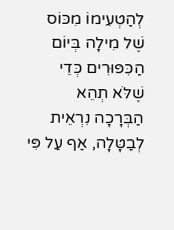לְהַטְעִימוֹ מִכּוֹס שֶׁל מִילָה בְּיוֹם הַכִּפּוּרִים כְּדֵי שֶׁלֹּא תְהֵא הַבְּרָכָה נִרְאֵית לְבַטָּלָה, אַף עַל פִּי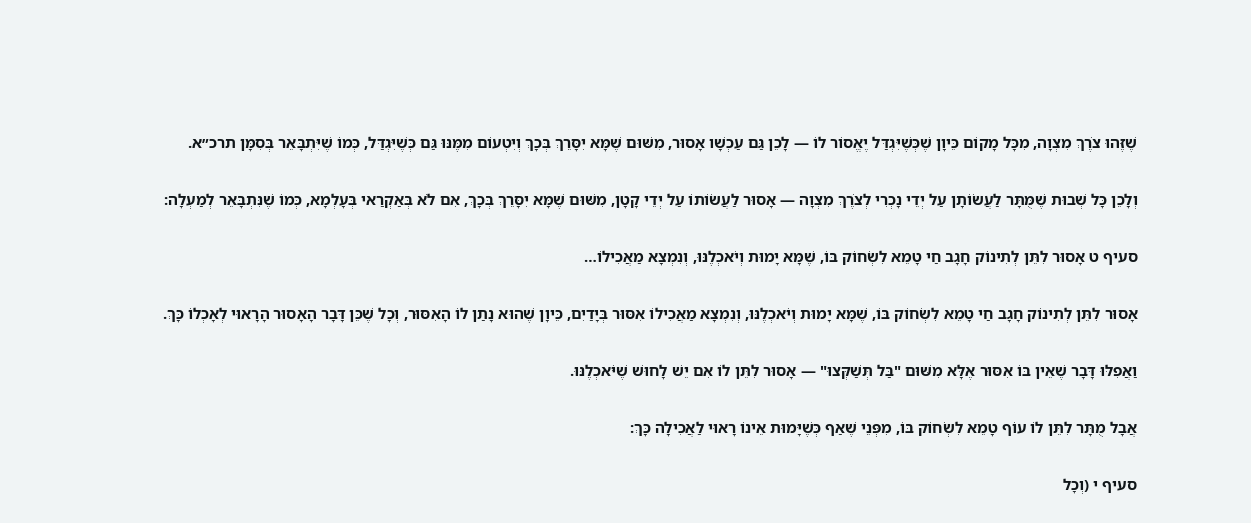שֶׁזֶּהוּ צֹרֶךְ מִצְוָה, מִכָּל מָקוֹם כֵּיוָן שֶׁכְּשֶׁיִּגְדַּל יֶאֱסוֹר לוֹ — לָכֵן גַּם עַכְשָׁו אָסוּר, מִשּׁוּם שֶׁמָּא יִסָּרֵךְ בְּכָךְ וְיִטְעוֹם מִמֶּנּוּ גַּם כְּשֶׁיִּגְדַּל, כְּמוֹ שֶׁיִּתְבָּאֵר בְּסִמָּן תרכ״א.

וְלָכֵן כָּל שְׁבוּת שֶׁמֻּתָּר לַעֲשׂוֹתָן עַל יְדֵי נָכְרִי לְצֹרֶךְ מִצְוָה — אָסוּר לַעֲשׂוֹתוֹ עַל יְדֵי קָטָן, מִשּׁוּם שֶׁמָּא יִסָּרֵךְ בְּכָךְ, אִם לֹא בְּאַקְרַאי בְּעָלְמָא, כְּמוֹ שֶׁנִּתְבָּאֵר לְמַעְלָה:

סעיף ט אָסוּר לִתֵּן לְתִינוֹק חָגָב חַי טָמֵא לִשְׂחוֹק בּוֹ, שֶׁמָּא יָמוּת וְיֹאכְלֶנּוּ, וְנִמְצָא מַאֲכִילוֹ…

אָסוּר לִתֵּן לְתִינוֹק חָגָב חַי טָמֵא לִשְׂחוֹק בּוֹ, שֶׁמָּא יָמוּת וְיֹאכְלֶנּוּ, וְנִמְצָא מַאֲכִילוֹ אִסּוּר בְּיָדַיִם, כֵּיוָן שֶׁהוּא נָתַן לוֹ הָאִסּוּר, וְכָל שֶׁכֵּן דָּבָר הָאָסוּר הָרָאוּי לְאָכְלוֹ כָּךְ.

וַאֲפִלּוּ דָּבָר שֶׁאֵין בּוֹ אִסּוּר אֶלָּא מִשּׁוּם "בַּל תְּשַׁקְּצוּ" — אָסוּר לִתֵּן לוֹ אִם יֵשׁ לָחוּשׁ שֶׁיֹּאכְלֶנּוּ.

אֲבָל מֻתָּר לִתֵּן לוֹ עוֹף טָמֵא לִשְׂחוֹק בּוֹ, מִפְּנֵי שֶׁאַף כְּשֶׁיָּמוּת אֵינוֹ רָאוּי לַאֲכִילָה כָּךְ:

סעיף י (וְכָל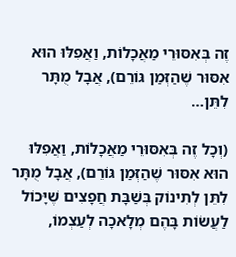זֶה בְּאִסּוּרֵי מַאֲכָלוֹת, וַאֲפִלּוּ הוּא אִסּוּר שֶׁהַזְּמַן גּוֹרֵם), אֲבָל מֻתָּר לִתֵּן…

(וְכָל זֶה בְּאִסּוּרֵי מַאֲכָלוֹת, וַאֲפִלּוּ הוּא אִסּוּר שֶׁהַזְּמַן גּוֹרֵם), אֲבָל מֻתָּר לִתֵּן לְתִינוֹק בְּשַׁבָּת חֲפָצִים שֶׁיָּכוֹל לַעֲשׂוֹת בָּהֶם מְלָאכָה לְעַצְמוֹ,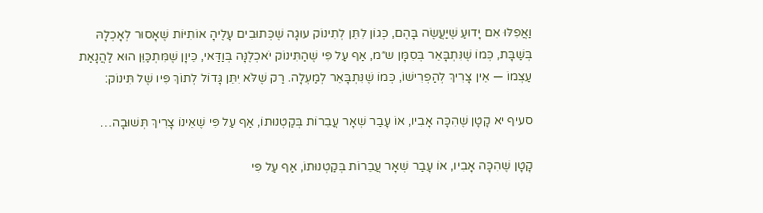וַאֲפִלּוּ אִם יָדוּעַ שֶׁיַּעֲשֶׂה בָּהֶם, כְּגוֹן לִתֵּן לְתִינוֹק עוּגָה שֶׁכְּתוּבִים עָלֶיהָ אוֹתִיּוֹת שֶׁאָסוּר לְאָכְלָהּ בְּשַׁבָּת, כְּמוֹ שֶׁנִּתְבָּאֵר בְּסִמָּן ש״מ, אַף עַל פִּי שֶׁהַתִּינוֹק יֹאכְלֶנָּה בְּוַדַּאי, כֵּיוָן שֶׁמִּתְכַּוֵּן הוּא לַהֲנָאַת עַצְמוֹ — אֵין צָרִיךְ לְהַפְרִישׁוֹ, כְּמוֹ שֶׁנִּתְבָּאֵר לְמַעְלָה. רַק שֶׁלֹּא יִתֵּן גָּדוֹל לְתוֹךְ פִּיו שֶׁל תִּינוֹק:

סעיף יא קָטָן שֶׁהִכָּה אָבִיו, אוֹ עָבַר שְׁאָר עֲבֵרוֹת בְּקַטְנוּתוֹ, אַף עַל פִּי שֶׁאֵינוֹ צָרִיךְ תְּשׁוּבָה…

קָטָן שֶׁהִכָּה אָבִיו, אוֹ עָבַר שְׁאָר עֲבֵרוֹת בְּקַטְנוּתוֹ, אַף עַל פִּי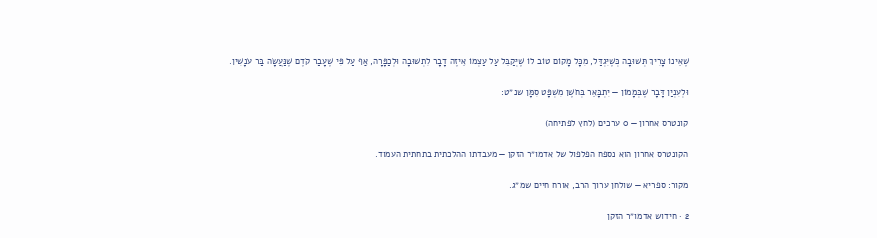שֶׁאֵינוֹ צָרִיךְ תְּשׁוּבָה כְּשֶׁיִּגְדַּל, מִכָּל מָקוֹם טוֹב לוֹ שֶׁיְּקַבֵּל עַל עַצְמוֹ אֵיזֶה דָבָר לִתְשׁוּבָה וּלְכַפָּרָה, אַף עַל פִּי שֶׁעָבַר קֹדֶם שֶׁנַּעֲשָׂה בַּר עֹנָשִׁין.

וּלְעִנְיַן דָּבָר שֶׁבְּמָמוֹן — יִתְבָּאֵר בְּחֹשֶׁן מִשְׁפָּט סִמָּן שנ״ט:

קונטרס אחרון — 0 ערכים (לחץ לפתיחה)

הקונטרס אחרון הוא נספח הפלפול של אדמו״ר הזקן — מעבדתו ההלכתית בתחתית העמוד.

מקור: ספריא — שולחן ערוך הרב, אורח חיים שמ״ג.

2 · חידוש אדמו״ר הזקן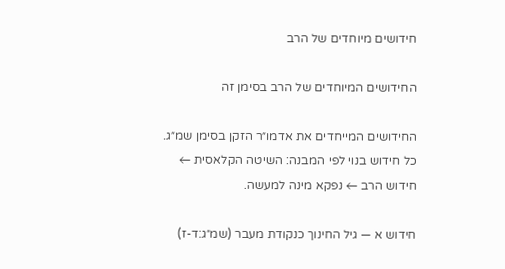חידושים מיוחדים של הרב

החידושים המיוחדים של הרב בסימן זה

החידושים המייחדים את אדמו״ר הזקן בסימן שמ״ג. כל חידוש בנוי לפי המבנה: השיטה הקלאסית ← חידוש הרב ← נפקא מינה למעשה.

חידוש א — גיל החינוך כנקודת מעבר (שמ״ג:ד-ז)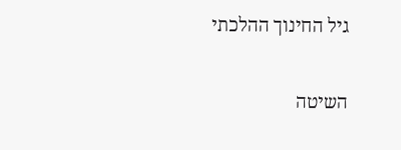גיל החינוך ההלכתי

השיטה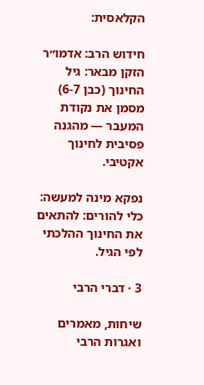הקלאסית:

חידוש הרב: אדמו״ר הזקן מבאר: גיל החינוך (כבן 6-7) מסמן את נקודת המעבר — מהגנה פסיבית לחינוך אקטיבי.

נפקא מינה למעשה: כלי להורים: להתאים את החינוך ההלכתי לפי הגיל.

3 · דברי הרבי

שיחות, מאמרים ואגרות הרבי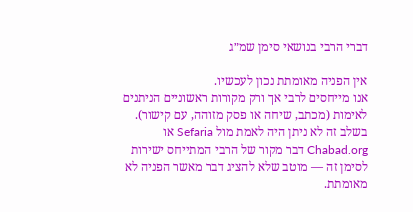דברי הרבי בנושאי סימן שמ״ג

אין הפניה מאומתת נכון לעכשיו.
אנו מייחסים לרבי אך ורק מקורות ראשוניים הניתנים לאימות (מכתב, שיחה או פסק מזוהה, עם קישור). בשלב זה לא ניתן היה לאמת מול Sefaria או Chabad.org דבר מקור של הרבי המתייחס ישירות לסימן זה — מוטב שלא להציג דבר מאשר הפניה לא מאומתת.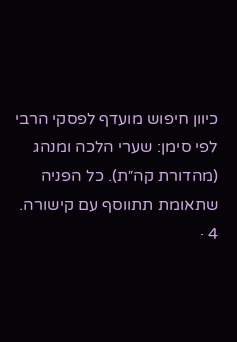כיוון חיפוש מועדף לפסקי הרבי לפי סימן: שערי הלכה ומנהג (מהדורת קה״ת). כל הפניה שתאומת תתווסף עם קישורה.
4 ·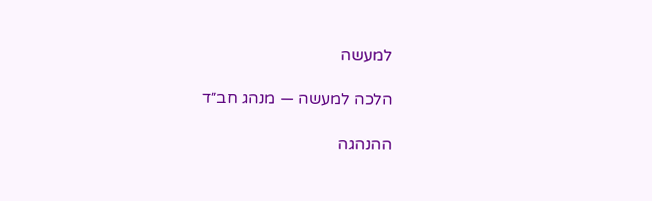למעשה

הלכה למעשה — מנהג חב״ד

ההנהגה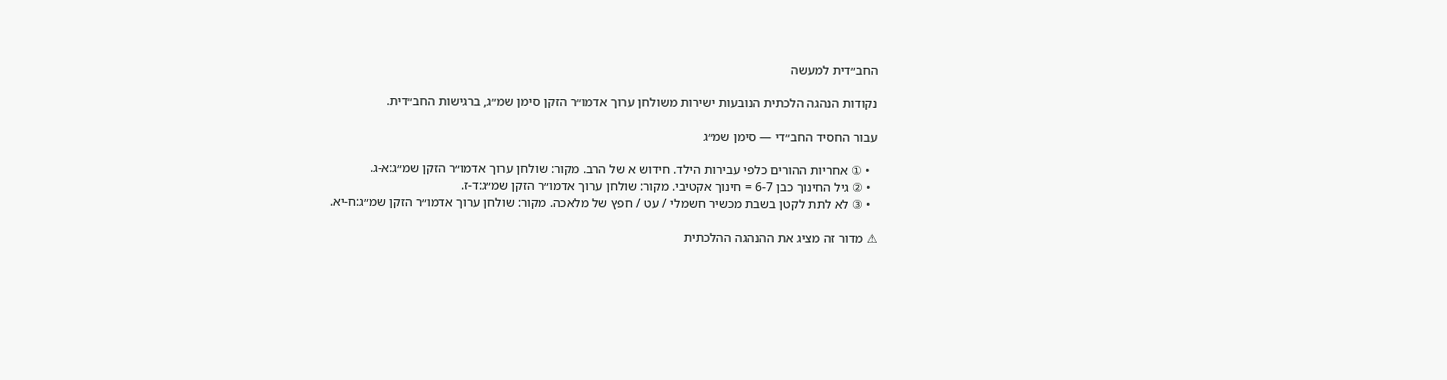החב״דית למעשה

נקודות הנהגה הלכתית הנובעות ישירות משולחן ערוך אדמו״ר הזקן סימן שמ״ג, ברגישות החב״דית.

עבור החסיד החב״די — סימן שמ״ג

  • ① אחריות ההורים כלפי עבירות הילד. חידוש א של הרב. מקור: שולחן ערוך אדמו״ר הזקן שמ״ג:א-ג.
  • ② גיל החינוך כבן 6-7 = חינוך אקטיבי. מקור: שולחן ערוך אדמו״ר הזקן שמ״ג:ד-ז.
  • ③ לא לתת לקטן בשבת מכשיר חשמלי / עט / חפץ של מלאכה. מקור: שולחן ערוך אדמו״ר הזקן שמ״ג:ח-יא.

⚠ מדור זה מציג את ההנהגה ההלכתית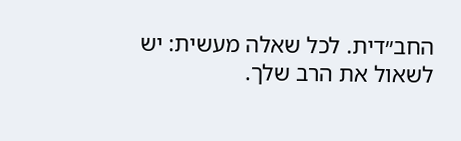החב״דית. לכל שאלה מעשית: יש לשאול את הרב שלך.